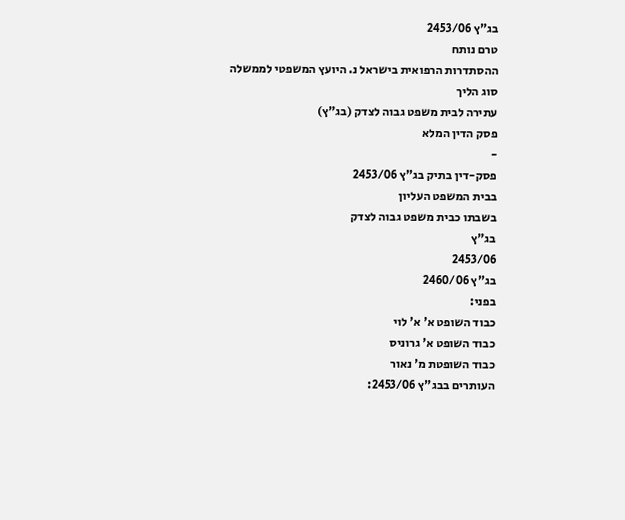בג"ץ 2453/06
טרם נותח
ההסתדרות הרפואית בישראל נ. היועץ המשפטי לממשלה
סוג הליך
עתירה לבית משפט גבוה לצדק (בג"ץ)
פסק הדין המלא
-
פסק-דין בתיק בג"ץ 2453/06
בבית המשפט העליון
בשבתו כבית משפט גבוה לצדק
בג"ץ
2453/06
בג"ץ 2460/06
בפני:
כבוד השופט א' א' לוי
כבוד השופט א' גרוניס
כבוד השופטת מ' נאור
העותרים בבג"ץ 2453/06: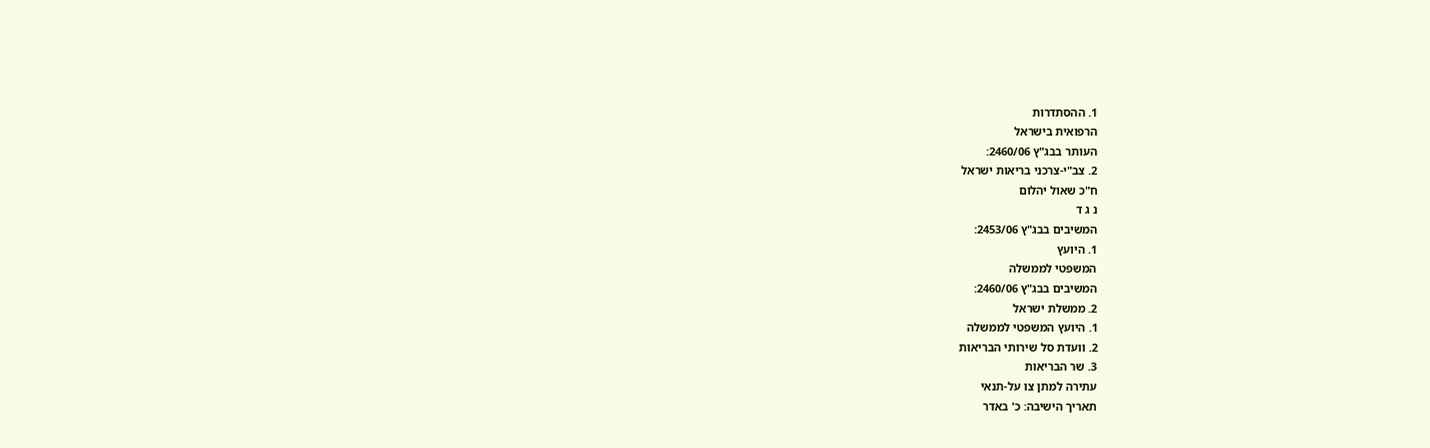1. ההסתדרות
הרפואית בישראל
העותר בבג"ץ 2460/06:
2. צב"י-צרכני בריאות ישראל
ח"כ שאול יהלום
נ ג ד
המשיבים בבג"ץ 2453/06:
1. היועץ
המשפטי לממשלה
המשיבים בבג"ץ 2460/06:
2. ממשלת ישראל
1. היועץ המשפטי לממשלה
2. וועדת סל שירותי הבריאות
3. שר הבריאות
עתירה למתן צו על-תנאי
תאריך הישיבה: כ' באדר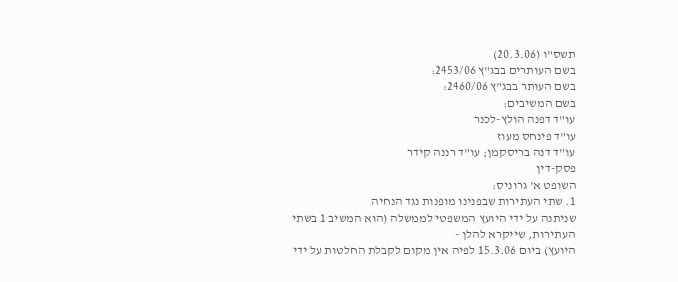תשס"ו (20.3.06)
בשם העותרים בבג"ץ 2453/06:
בשם העותר בבג"ץ 2460/06:
בשם המשיבים:
עו"ד דפנה הולץ-לכנר
עו"ד פינחס מעוז
עו"ד דנה בריסקמן; עו"ד רננה קידר
פסק-דין
השופט א' גרוניס:
1. שתי העתירות שבפנינו מופנות נגד הנחיה
שניתנה על ידי היועץ המשפטי לממשלה (הוא המשיב 1 בשתי העתירות, שייקרא להלן -
היועץ) ביום 15.3.06 לפיה אין מקום לקבלת החלטות על ידי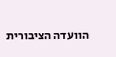הוועדה הציבורית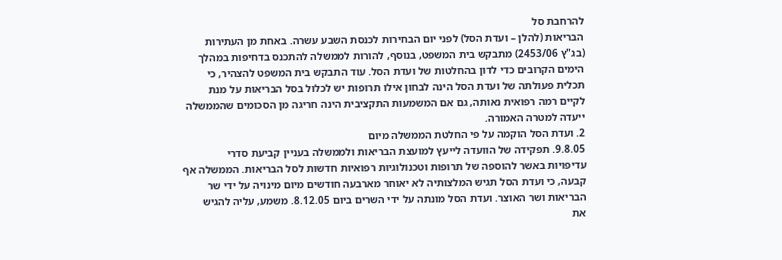להרחבת סל
הבריאות (להלן – ועדת הסל) לפני יום הבחירות לכנסת השבע עשרה. באחת מן העתירות
(בג"ץ 2453/06) מתבקש בית המשפט, בנוסף, להורות לממשלה להתכנס בדחיפות במהלך
הימים הקרובים כדי לדון בהחלטות של ועדת הסל. עוד התבקש בית המשפט להצהיר, כי
תכלית פעולתה של ועדת הסל הינה לבחון אילו תרופות יש לכלול בסל הבריאות על מנת
לקיים רמה רפואית נאותה, גם אם המשמעות התקציבית הינה חריגה מן הסכומים שהממשלה
ייעדה למטרה האמורה.
2. ועדת הסל הוקמה על פי החלטת הממשלה מיום
9.8.05. תפקידה של הוועדה לייעץ למועצת הבריאות ולממשלה בעניין קביעת סדרי
עדיפויות באשר להוספה של תרופות וטכנולוגיות רפואיות חדשות לסל הבריאות. הממשלה אף
קבעה, כי ועדת הסל תגיש המלצותיה לא יאוחר מארבעה חודשים מיום מינויה על ידי שר
הבריאות ושר האוצר. ועדת הסל מונתה על ידי השרים ביום 8.12.05. משמע, עליה להגיש
את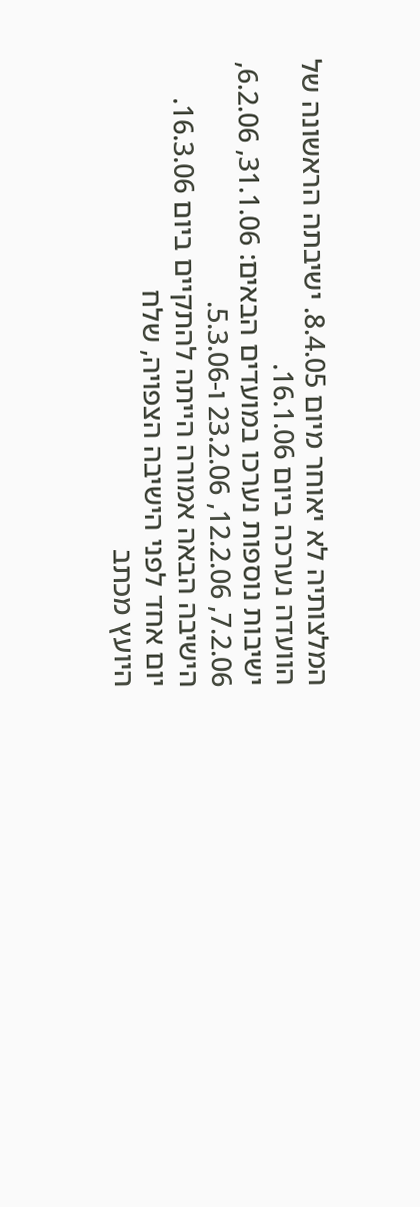המלצותיה לא יאוחר מיום 8.4.05. ישיבתה הראשונה של הוועדה נערכה ביום 16.1.06.
ישיבות נוספות נערכו במועדים הבאים: 31.1.06, 6.2.06, 7.2.06, 12.2.06, 23.2.06 ו-5.3.06.
הישיבה הבאה אמורה הייתה להתקיים ביום 16.3.06. יום אחד לפני הישיבה הצפויה, שלח
היועץ מכתב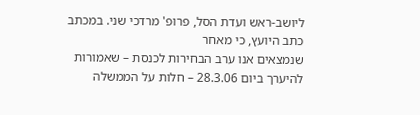ליושב-ראש ועדת הסל, פרופ' מרדכי שני. במכתב כתב היועץ, כי מאחר
שנמצאים אנו ערב הבחירות לכנסת – שאמורות להיערך ביום 28.3.06 – חלות על הממשלה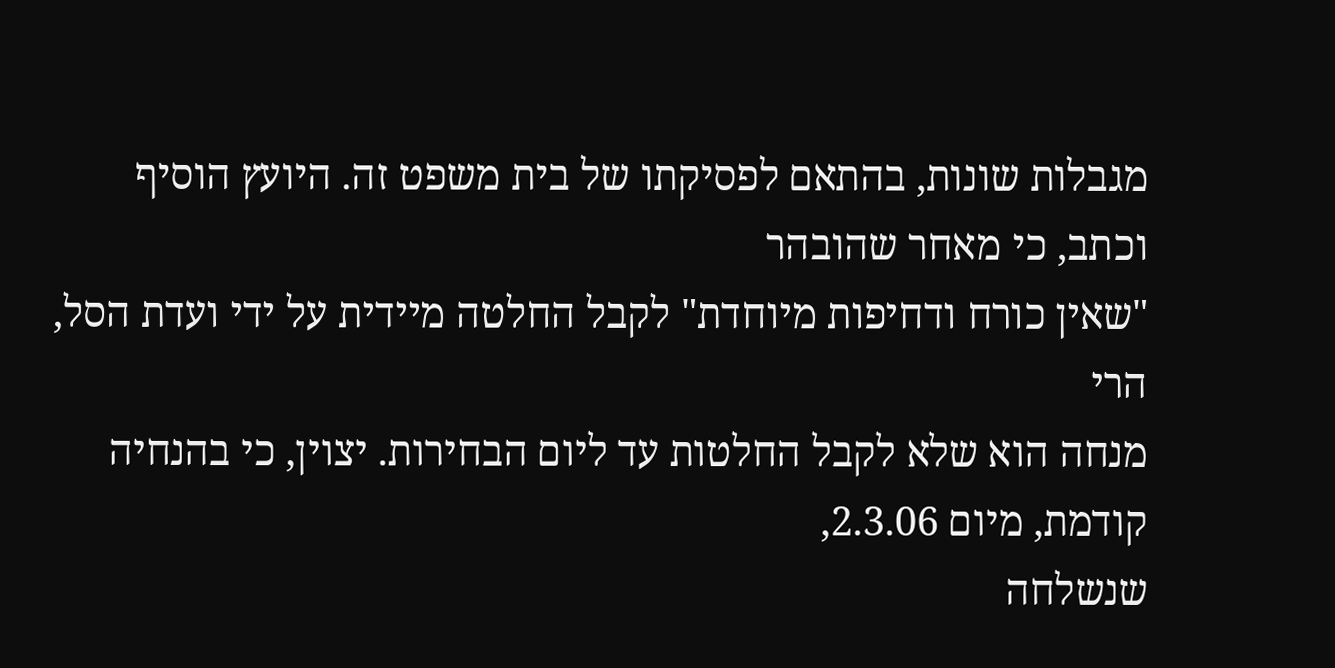מגבלות שונות, בהתאם לפסיקתו של בית משפט זה. היועץ הוסיף וכתב, כי מאחר שהובהר
"שאין כורח ודחיפות מיוחדת" לקבל החלטה מיידית על ידי ועדת הסל, הרי
מנחה הוא שלא לקבל החלטות עד ליום הבחירות. יצוין, כי בהנחיה קודמת, מיום 2.3.06,
שנשלחה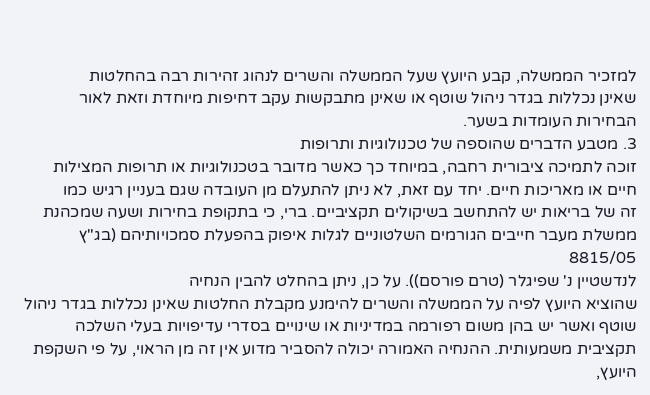למזכיר הממשלה, קבע היועץ שעל הממשלה והשרים לנהוג זהירות רבה בהחלטות
שאינן נכללות בגדר ניהול שוטף או שאינן מתבקשות עקב דחיפות מיוחדת וזאת לאור
הבחירות העומדות בשער.
3. מטבע הדברים שהוספה של טכנולוגיות ותרופות
זוכה לתמיכה ציבורית רחבה, במיוחד כך כאשר מדובר בטכנולוגיות או תרופות המצילות
חיים או מאריכות חיים. יחד עם זאת, לא ניתן להתעלם מן העובדה שגם בעניין רגיש כמו
זה של בריאות יש להתחשב בשיקולים תקציביים. ברי, כי בתקופת בחירות ושעה שמכהנת
ממשלת מעבר חייבים הגורמים השלטוניים לגלות איפוק בהפעלת סמכויותיהם (בג"ץ 8815/05
לנדשטיין נ' שפיגלר (טרם פורסם)). על כן, ניתן בהחלט להבין הנחיה
שהוציא היועץ לפיה על הממשלה והשרים להימנע מקבלת החלטות שאינן נכללות בגדר ניהול
שוטף ואשר יש בהן משום רפורמה במדיניות או שינויים בסדרי עדיפויות בעלי השלכה
תקציבית משמעותית. ההנחיה האמורה יכולה להסביר מדוע אין זה מן הראוי, על פי השקפת
היועץ,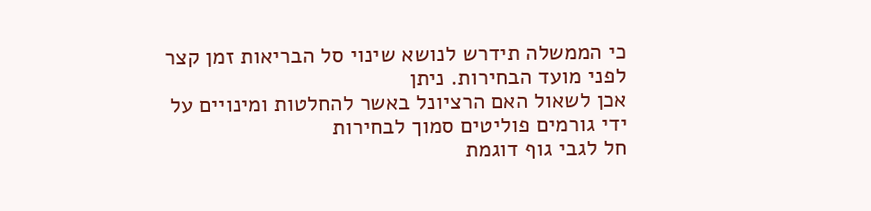כי הממשלה תידרש לנושא שינוי סל הבריאות זמן קצר לפני מועד הבחירות. ניתן
אכן לשאול האם הרציונל באשר להחלטות ומינויים על ידי גורמים פוליטים סמוך לבחירות
חל לגבי גוף דוגמת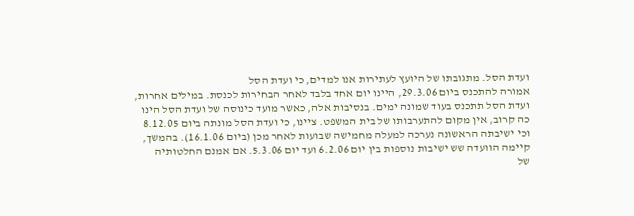ועדת הסל. מתגובתו של היועץ לעתירות אנו למדים, כי ועדת הסל
אמורה להתכנס ביום 29.3.06, היינו יום אחד בלבד לאחר הבחירות לכנסת. במילים אחרות,
ועדת הסל תתכנס בעוד שמונה ימים. בנסיבות אלה, כאשר מועד כינוסה של ועדת הסל הינו
כה קרוב, אין מקום להתערבותו של בית המשפט. ציינו, כי ועדת הסל מונתה ביום 8.12.05
וכי ישיבתה הראשונה נערכה למעלה מחמישה שבועות לאחר מכן (ביום 16.1.06). בהמשך,
קיימה הוועדה שש ישיבות נוספות בין יום 6.2.06 ועד יום 5.3.06. אם אמנם החלטותיה
של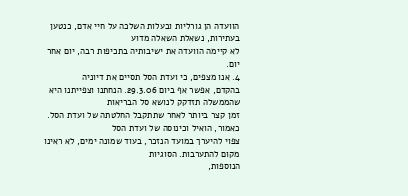הוועדה הן גורליות ובעלות השלכה על חיי אדם, כנטען בעתירות, נשאלת השאלה מדוע
לא קיימה הוועדה את ישיבותיה בתכיפות רבה, יום אחר יום.
4. אנו מצפים, כי ועדת הסל תסיים את דיוניה
בהקדם, אפשר אף ביום 29.3.06. הנחתנו וצפייתנו היא שהממשלה תזדקק לנושא סל הבריאות
זמן קצר ביותר לאחר שתתקבל החלטתה של ועדת הסל. כאמור, הואיל וכינוסה של ועדת הסל
צפוי להיערך במועד הנזכר, בעוד שמונה ימים, לא ראינו מקום להתערבות. הסוגיות
הנוספות,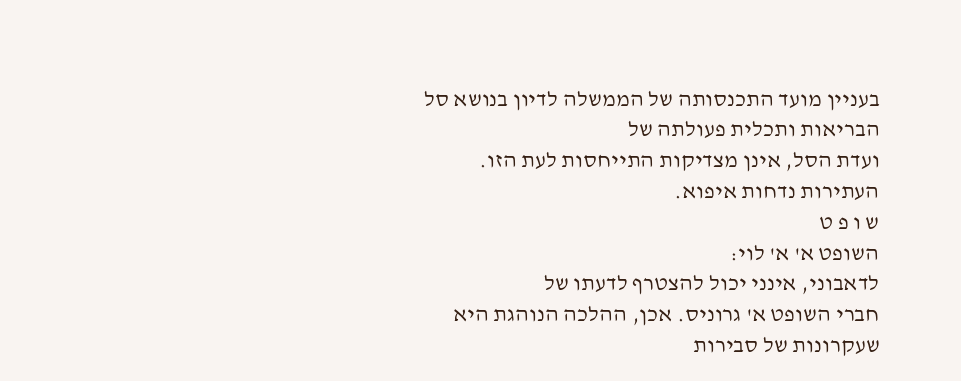בעניין מועד התכנסותה של הממשלה לדיון בנושא סל הבריאות ותכלית פעולתה של
ועדת הסל, אינן מצדיקות התייחסות לעת הזו.
העתירות נדחות איפוא.
ש ו פ ט
השופט א' א' לוי:
לדאבוני, אינני יכול להצטרף לדעתו של
חברי השופט א' גרוניס. אכן, ההלכה הנוהגת היא שעקרונות של סבירות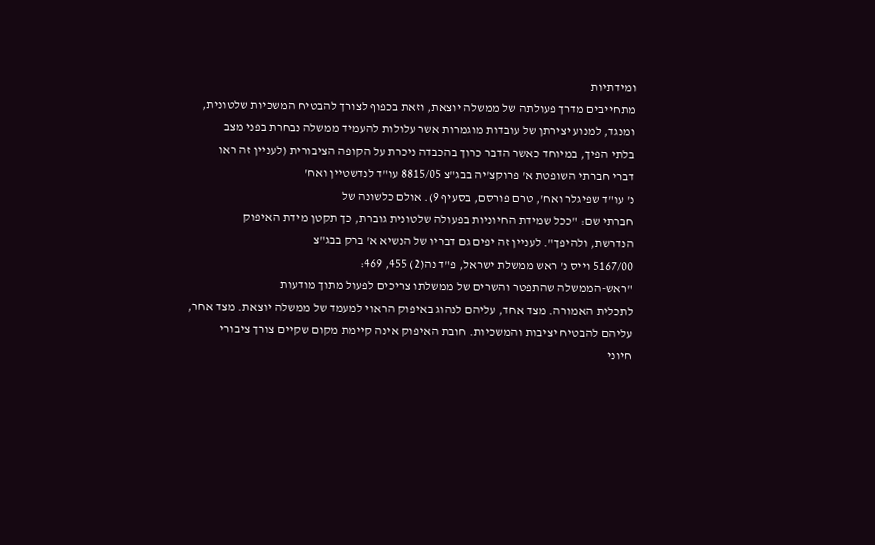ומידתיות
מתחייבים מדרך פעולתה של ממשלה יוצאת, וזאת בכפוף לצורך להבטיח המשכיות שלטונית,
ומנגד, למנוע יצירתן של עובדות מוגמרות אשר עלולות להעמיד ממשלה נבחרת בפני מצב
בלתי הפיך, במיוחד כאשר הדבר כרוך בהכבדה ניכרת על הקופה הציבורית (לעניין זה ראו
דברי חברתי השופטת א' פרוקצ'יה בבג"צ 8815/05 עו"ד לנדשטיין ואח'
נ' עו"ד שפיגלר ואח', טרם פורסם, בסעיף 9). אולם כלשונה של
חברתי שם: "ככל שמידת החיוניות בפעולה שלטונית גוברת, כך תקטן מידת האיפוק
הנדרשת, ולהיפך". לעניין זה יפים גם דבריו של הנשיא א' ברק בבג"צ
5167/00 וייס נ' ראש ממשלת ישראל, פ"ד נה(2) 455, 469:
"ראש-הממשלה שהתפטר והשרים של ממשלתו צריכים לפעול מתוך מודעות
לתכלית האמורה. מצד אחד, עליהם לנהוג באיפוק הראוי למעמד של ממשלה יוצאת. מצד אחר,
עליהם להבטיח יציבות והמשכיות. חובת האיפוק אינה קיימת מקום שקיים צורך ציבורי
חיוני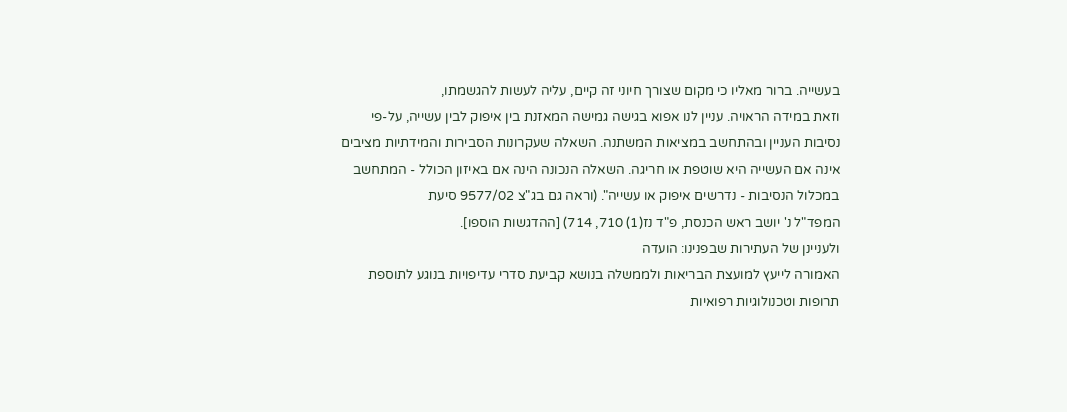בעשייה. ברור מאליו כי מקום שצורך חיוני זה קיים, עליה לעשות להגשמתו,
וזאת במידה הראויה. עניין לנו אפוא בגישה גמישה המאזנת בין איפוק לבין עשייה, על-פי
נסיבות העניין ובהתחשב במציאות המשתנה. השאלה שעקרונות הסבירות והמידתיות מציבים
אינה אם העשייה היא שוטפת או חריגה. השאלה הנכונה הינה אם באיזון הכולל - המתחשב
במכלול הנסיבות - נדרשים איפוק או עשייה". (וראה גם בג"צ 9577/02 סיעת
המפד"ל נ' יושב ראש הכנסת, פ"ד נז(1) 710, 714) [ההדגשות הוספו].
ולעניינן של העתירות שבפנינו: הועדה
האמורה לייעץ למועצת הבריאות ולממשלה בנושא קביעת סדרי עדיפויות בנוגע לתוספת
תרופות וטכנולוגיות רפואיות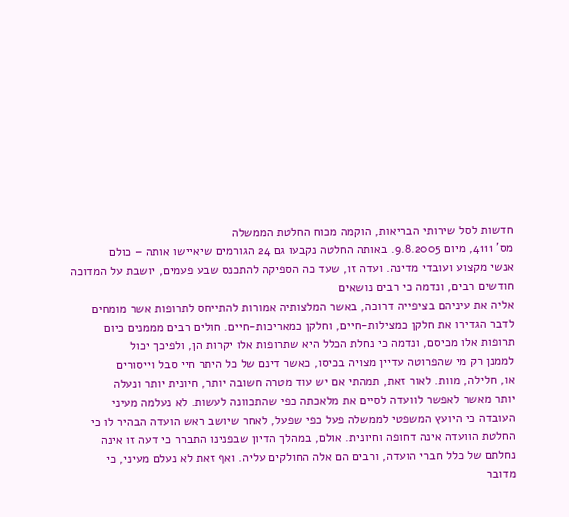חדשות לסל שירותי הבריאות, הוקמה מכוח החלטת הממשלה
מס' 4111, מיום 9.8.2005. באותה החלטה נקבעו גם 24 הגורמים שיאיישו אותה – כולם
אנשי מקצוע ועובדי מדינה. ועדה זו, שעד כה הספיקה להתכנס שבע פעמים, יושבת על המדוכה חודשים רבים, ונדמה כי רבים נושאים
אליה את עיניהם בציפייה דרוכה, באשר המלצותיה אמורות להתייחס לתרופות אשר מומחים
לדבר הגדירו את חלקן כמצילות-חיים, וחלקן כמאריכות-חיים. חולים רבים מממנים כיום
תרופות אלו מכיסם, ונדמה כי נחלת הכלל היא שתרופות אלו יקרות הן, ולפיכך יכול
לממנן רק מי שהפרוטה עדיין מצויה בכיסו, כאשר דינם של כל היתר חיי סבל וייסורים
או, חלילה, מוות. לאור זאת, תמהתי אם יש עוד מטרה חשובה יותר, חיונית יותר ונעלה
יותר מאשר לאפשר לוועדה לסיים את מלאכתה כפי שהתכוונה לעשות. לא נעלמה מעיני
העובדה כי היועץ המשפטי לממשלה פעל כפי שפעל, לאחר שיושב ראש הועדה הבהיר לו כי
החלטת הוועדה אינה דחופה וחיונית. אולם, במהלך הדיון שבפנינו התברר כי דעה זו אינה
נחלתם של כלל חברי הועדה, ורבים הם אלה החולקים עליה. ואף זאת לא נעלם מעיני, כי
מדובר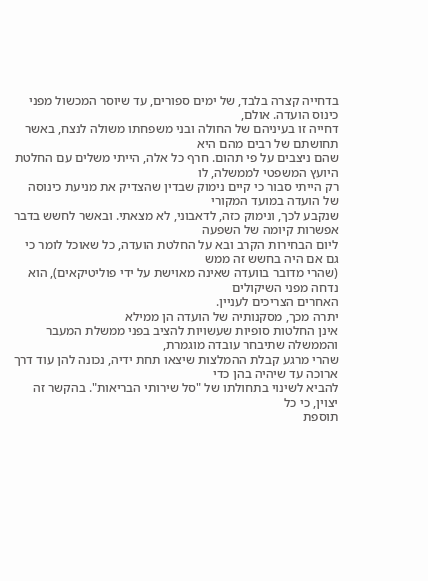בדחייה קצרה בלבד, של ימים ספורים, עד שיוסר המכשול מפני כינוס הועדה. אולם,
דחייה זו בעיניהם של החולה ובני משפחתו משולה לנצח, באשר תחושתם של רבים מהם היא
שהם ניצבים על פי תהום. חרף כל אלה, הייתי משלים עם החלטת היועץ המשפטי לממשלה, לו
רק הייתי סבור כי קיים נימוק שבדין שהצדיק את מניעת כינוסה של הועדה במועד המקורי
שנקבע לכך, ונימוק כזה, לדאבוני, לא מצאתי. ובאשר לחשש בדבר אפשרות קיומה של השפעה
ליום הבחירות הקרב ובא על החלטת הועדה, כל שאוכל לומר כי גם אם היה בחשש זה ממש
(שהרי מדובר בוועדה שאינה מאוישת על ידי פוליטיקאים), הוא נדחה מפני השיקולים
האחרים הצריכים לעניין.
יתרה מכך, מסקנותיה של הועדה הן ממילא
אינן החלטות סופיות שעשויות להציב בפני ממשלת המעבר והממשלה שתיבחר עובדה מוגמרת,
שהרי מרגע קבלת ההמלצות שיצאו תחת ידיה, נכונה להן עוד דרך ארוכה עד שיהיה בהן כדי
להביא לשינוי בתחולתו של "סל שירותי הבריאות". בהקשר זה יצוין, כי כל
תוספת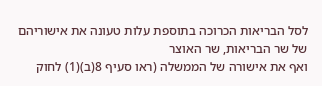לסל הבריאות הכרוכה בתוספת עלות טעונה את אישוריהם של שר הבריאות, שר האוצר
ואף את אישורה של הממשלה (ראו סעיף 8(ב)(1) לחוק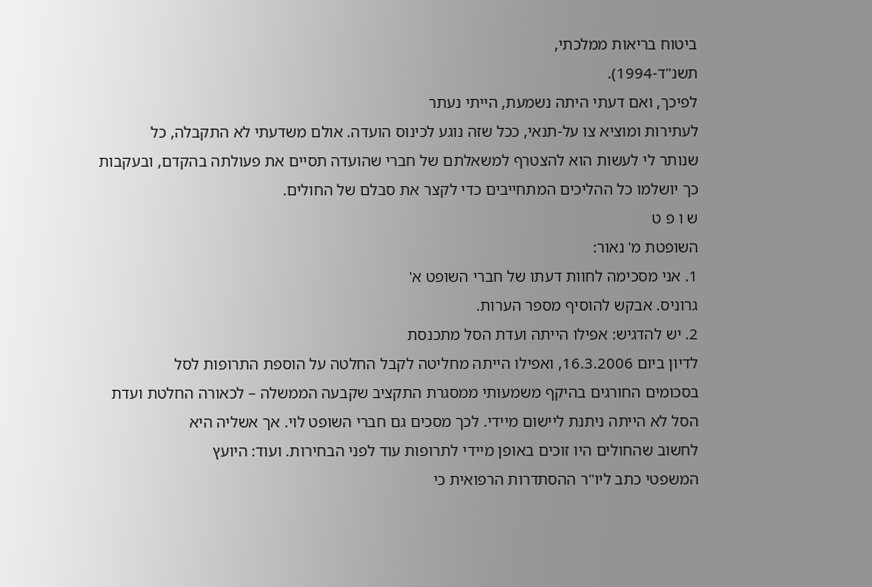ביטוח בריאות ממלכתי,
תשנ"ד-1994).
לפיכך, ואם דעתי היתה נשמעת, הייתי נעתר
לעתירות ומוציא צו על-תנאי, ככל שזה נוגע לכינוס הועדה. אולם משדעתי לא התקבלה, כל
שנותר לי לעשות הוא להצטרף למשאלתם של חברי שהועדה תסיים את פעולתה בהקדם, ובעקבות
כך יושלמו כל ההליכים המתחייבים כדי לקצר את סבלם של החולים.
ש ו פ ט
השופטת מ' נאור:
1. אני מסכימה לחוות דעתו של חברי השופט א'
גרוניס. אבקש להוסיף מספר הערות.
2. יש להדגיש: אפילו הייתה ועדת הסל מתכנסת
לדיון ביום 16.3.2006, ואפילו הייתה מחליטה לקבל החלטה על הוספת התרופות לסל
בסכומים החורגים בהיקף משמעותי ממסגרת התקציב שקבעה הממשלה – לכאורה החלטת ועדת
הסל לא הייתה ניתנת ליישום מיידי. לכך מסכים גם חברי השופט לוי. אך אשליה היא
לחשוב שהחולים היו זוכים באופן מיידי לתרופות עוד לפני הבחירות. ועוד: היועץ
המשפטי כתב ליו"ר ההסתדרות הרפואית כי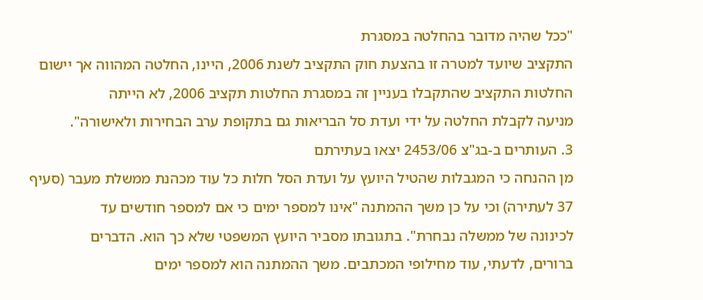"ככל שהיה מדובר בהחלטה במסגרת
התקציב שיועד למטרה זו בהצעת חוק התקציב לשנת 2006, היינו, החלטה המהווה אך יישום
החלטות התקציב שהתקבלו בעניין זה במסגרת החלטות תקציב 2006, לא הייתה
מניעה לקבלת החלטה על ידי ועדת סל הבריאות גם בתקופת ערב הבחירות ולאישורה".
3. העותרים ב-בג"צ 2453/06 יצאו בעתירתם
מן ההנחה כי המגבלות שהטיל היועץ על ועדת הסל חלות כל עוד מכהנת ממשלת מעבר (סעיף
37 לעתירה) וכי על כן משך ההמתנה "אינו למספר ימים כי אם למספר חודשים עד
לכינונה של ממשלה נבחרת". בתגובתו מסביר היועץ המשפטי שלא כך הוא. הדברים
ברורים, לדעתי, עוד מחילופי המכתבים. משך ההמתנה הוא למספר ימים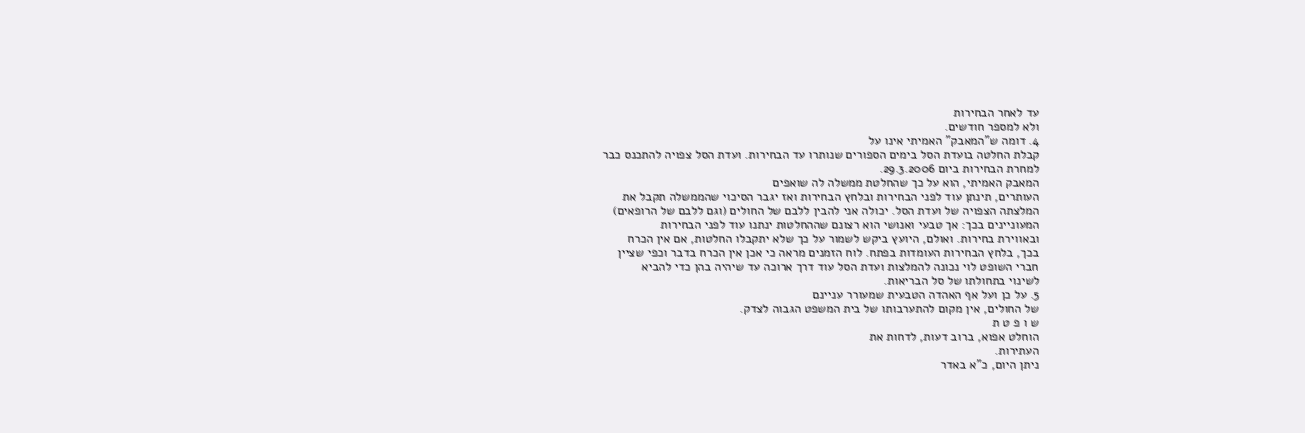עד לאחר הבחירות
ולא למספר חודשים.
4. דומה ש"המאבק" האמיתי אינו על
קבלת החלטה בועדת הסל בימים הספורים שנותרו עד הבחירות. ועדת הסל צפויה להתכנס כבר
למחרת הבחירות ביום 29.3.2006.
המאבק האמיתי, הוא על כך שהחלטת ממשלה לה שואפים
העותרים, תינתן עוד לפני הבחירות ובלחץ הבחירות ואז יגבר הסיכוי שהממשלה תקבל את
המלצתה הצפויה של ועדת הסל. יכולה אני להבין ללבם של החולים (וגם ללבם של הרופאים)
המעוניינים בכך: אך טבעי ואנושי הוא רצונם שההחלטות ינתנו עוד לפני הבחירות
ובאווירת בחירות. ואולם, היועץ ביקש לשמור על כך שלא יתקבלו החלטות, אם אין הכרח
בכך, בלחץ הבחירות העומדות בפתח. לוח הזמנים מראה כי אכן אין הכרח בדבר וכפי שציין
חברי השופט לוי נכונה להמלצות ועדת הסל עוד דרך ארוכה עד שיהיה בהן כדי להביא
לשינוי בתחולתו של סל הבריאות.
5. על כן ועל אף האהדה הטבעית שמעורר עניינם
של החולים, אין מקום להתערבותו של בית המשפט הגבוה לצדק.
ש ו פ ט ת
הוחלט אפוא, ברוב דעות, לדחות את
העתירות.
ניתן היום, כ"א באדר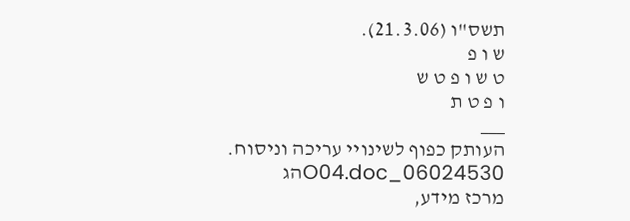תשס"ו (21.3.06).
ש ו פ
ט ש ו פ ט ש
ו פ ט ת
___
העותק כפוף לשינויי עריכה וניסוח. 06024530_O04.docהג
מרכז מידע,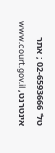טל' 02-6593666 ; אתר אינטרנט, www.court.gov.il